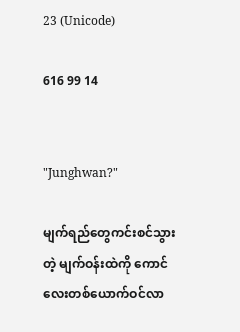23 (Unicode)

616 99 14


"Junghwan?"

မျက်ရည်တွေကင်းစင်သွားတဲ့ မျက်ဝန်းထဲကို ကောင်လေးတစ်ယောက်ဝင်လာ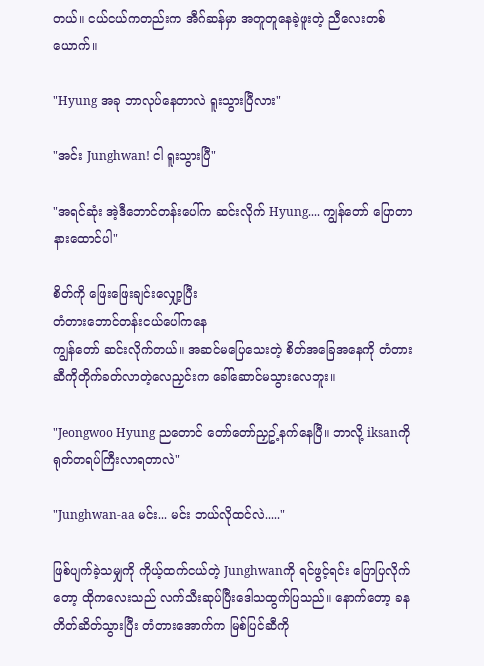တယ်။ ငယ်ငယ်ကတည်းက အီဂ်ဆန်မှာ အတူတူနေခဲ့ဖူးတဲ့ ညီလေးတစ်ယောက်။

"Hyung အခု ဘာလုပ်နေတာလဲ ရူးသွားပြီလား"

"အင်း Junghwan! ငါ ရူးသွားပြီ"

"အရင်ဆုံး အဲ့ဒီဘောင်တန်းပေါ်က ဆင်းလိုက် Hyung.... ကျွန်တော် ပြောတာ နားထောင်ပါ"

စိတ်ကို ဖြေးဖြေးချင်းလျှော့ပြီး
တံတားဘောင်တန်းငယ်ပေါ်ကနေ
ကျွန်တော် ဆင်းလိုက်တယ်။ အဆင်မပြေသေးတဲ့ စိတ်အခြေအနေကို တံတားဆီကိုတိုက်ခတ်လာတဲ့လေညှင်းက ခေါ်ဆောင်မသွားလေဘူး။

"Jeongwoo Hyung ညတောင် တော်တော်ညှဥ့်နက်နေပြီ။ ဘာလို့ iksanကို ရုတ်တရပ်ကြီးလာရတာလဲ"

"Junghwan-aa မင်း... မင်း ဘယ်လိုထင်လဲ....."

ဖြစ်ပျက်ခဲ့သမျှကို ကိုယ့်ထက်ငယ်တဲ့ Junghwanကို ရင်ဖွင့်ရင်း ပြောပြလိုက်တော့ ထိုကလေးသည် လက်သီးဆုပ်ပြီးဒေါသထွက်ပြသည်။ နောက်တော့ ခနတိတ်ဆိတ်သွားပြီး တံတားအောက်က မြစ်ပြင်ဆီကို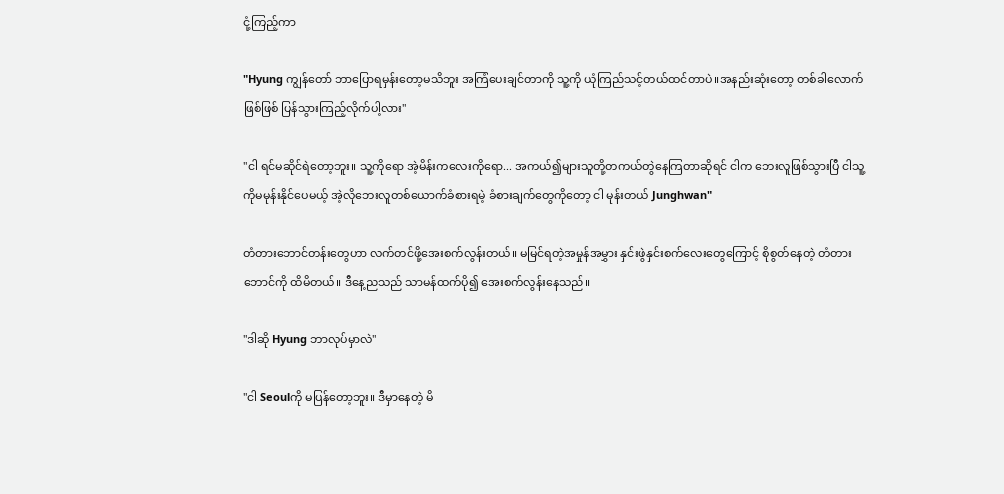ငုံ့ကြည့်ကာ

"Hyung ကျွန်တော် ဘာပြောရမှန်းတော့မသိဘူး အကြံပေးချင်တာကို သူ့ကို ယုံကြည်သင့်တယ်ထင်တာပဲ။အနည်းဆုံးတော့ တစ်ခါလောက်ဖြစ်ဖြစ် ပြန်သွားကြည့်လိုက်ပါ့လား"

"ငါ ရင်မဆိုင်ရဲတော့ဘူး။ သူ့ကိုရော အဲ့မိန်းကလေးကိုရော... အကယ်၍များသူတို့တကယ်တွဲနေကြတာဆိုရင် ငါက ဘေးလူဖြစ်သွားပြီ ငါသူ့ကိုမမုန်းနိုင်ပေမယ့် အဲ့လိုဘေးလူတစ်ယောက်ခံစားရမဲ့ ခံစားချက်တွေကိုတော့ ငါ မုန်းတယ် Junghwan"

တံတားဘောင်တန်းတွေဟာ လက်တင်ဖို့အေးစက်လွန်းတယ်။ မမြင်ရတဲ့အမှုန်အမွှား နှင်းဖွဲနှင်းစက်လေးတွေကြောင့် စိုစွတ်နေတဲ့ တံတားဘောင်ကို ထိမိတယ်။ ဒီနေ့ညသည် သာမန်ထက်ပို၍ အေးစက်လွန်းနေသည်။

"ဒါဆို Hyung ဘာလုပ်မှာလဲ"

"ငါ Seoulကို မပြန်တော့ဘူး။ ဒီမှာနေတဲ့ မိ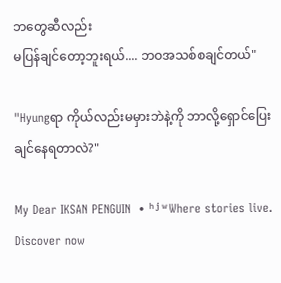ဘတွေဆီလည်း
မပြန်ချင်တော့ဘူးရယ်.... ဘဝအသစ်စချင်တယ်"

"Hyungရာ ကိုယ်လည်းမမှားဘဲနဲ့ကို ဘာလို့ရှောင်ပြေးချင်နေရတာလဲ?"

My Dear IKSAN PENGUIN  • ʰʲʷWhere stories live. Discover now